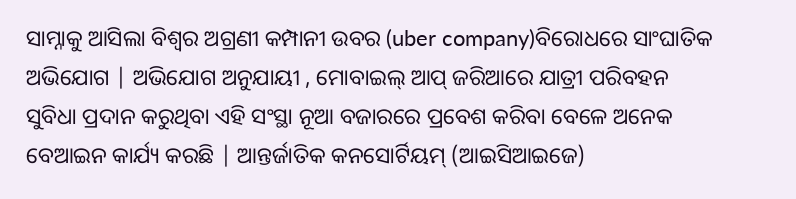ସାମ୍ନାକୁ ଆସିଲା ବିଶ୍ବର ଅଗ୍ରଣୀ କମ୍ପାନୀ ଉବର (uber company)ବିରୋଧରେ ସାଂଘାତିକ ଅଭିଯୋଗ | ଅଭିଯୋଗ ଅନୁଯାୟୀ , ମୋବାଇଲ୍ ଆପ୍ ଜରିଆରେ ଯାତ୍ରୀ ପରିବହନ ସୁବିଧା ପ୍ରଦାନ କରୁଥିବା ଏହି ସଂସ୍ଥା ନୂଆ ବଜାରରେ ପ୍ରବେଶ କରିବା ବେଳେ ଅନେକ ବେଆଇନ କାର୍ଯ୍ୟ କରଛି | ଆନ୍ତର୍ଜାତିକ କନସୋର୍ଟିୟମ୍ (ଆଇସିଆଇଜେ)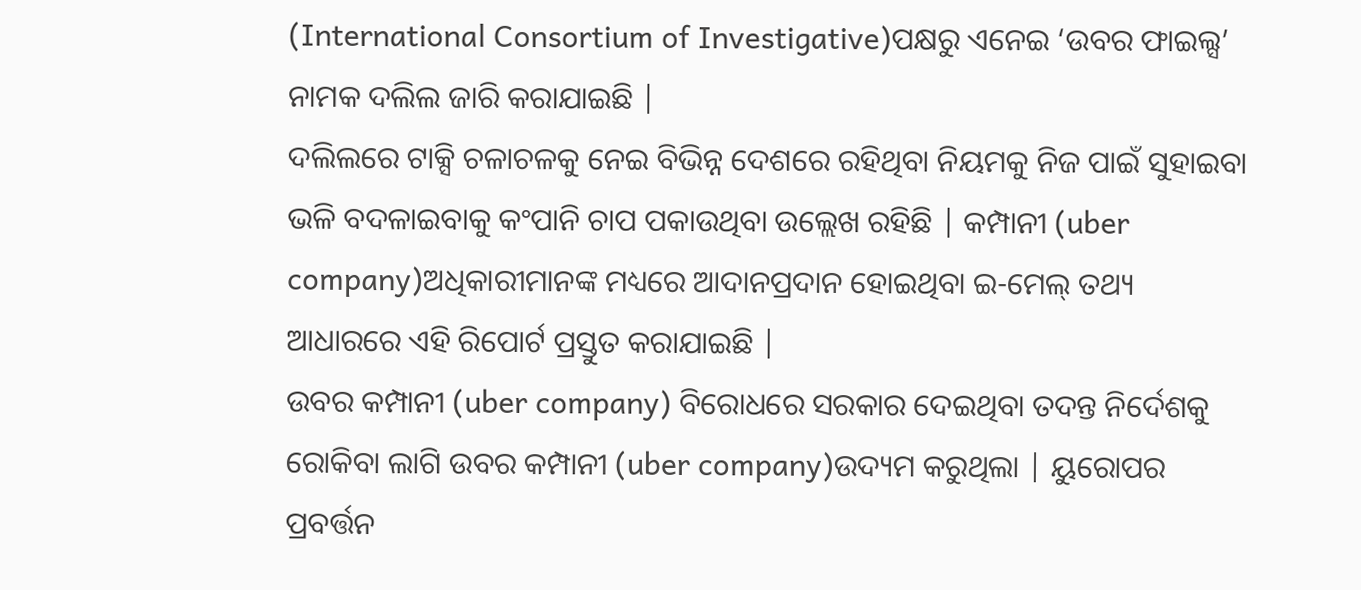(International Consortium of Investigative)ପକ୍ଷରୁ ଏନେଇ ‘ଉବର ଫାଇଲ୍ସ’ ନାମକ ଦଲିଲ ଜାରି କରାଯାଇଛି |
ଦଲିଲରେ ଟାକ୍ସି ଚଳାଚଳକୁ ନେଇ ବିଭିନ୍ନ ଦେଶରେ ରହିଥିବା ନିୟମକୁ ନିଜ ପାଇଁ ସୁହାଇବା ଭଳି ବଦଳାଇବାକୁ କଂପାନି ଚାପ ପକାଉଥିବା ଉଲ୍ଲେଖ ରହିଛି | କମ୍ପାନୀ (uber company)ଅଧିକାରୀମାନଙ୍କ ମଧ୍ୟରେ ଆଦାନପ୍ରଦାନ ହୋଇଥିବା ଇ-ମେଲ୍ ତଥ୍ୟ ଆଧାରରେ ଏହି ରିପୋର୍ଟ ପ୍ରସ୍ତୁତ କରାଯାଇଛି |
ଉବର କମ୍ପାନୀ (uber company) ବିରୋଧରେ ସରକାର ଦେଇଥିବା ତଦନ୍ତ ନିର୍ଦେଶକୁ ରୋକିବା ଲାଗି ଉବର କମ୍ପାନୀ (uber company)ଉଦ୍ୟମ କରୁଥିଲା | ୟୁରୋପର ପ୍ରବର୍ତ୍ତନ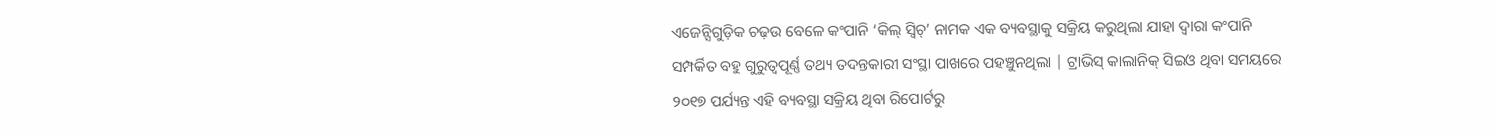ଏଜେନ୍ସିଗୁଡ଼ିକ ଚଢ଼ଉ ବେଳେ କଂପାନି ‘କିଲ୍ ସ୍ବିଚ୍’ ନାମକ ଏକ ବ୍ୟବସ୍ଥାକୁ ସକ୍ରିୟ କରୁଥିଲା ଯାହା ଦ୍ବାରା କଂପାନି ସମ୍ପର୍କିତ ବହୁ ଗୁରୁତ୍ବପୂର୍ଣ୍ଣ ତଥ୍ୟ ତଦନ୍ତକାରୀ ସଂସ୍ଥା ପାଖରେ ପହଞ୍ଚୁନଥିଲା | ଟ୍ରାଭିସ୍ କାଲାନିକ୍ ସିଇଓ ଥିବା ସମୟରେ ୨୦୧୭ ପର୍ଯ୍ୟନ୍ତ ଏହି ବ୍ୟବସ୍ଥା ସକ୍ରିୟ ଥିବା ରିପୋର୍ଟରୁ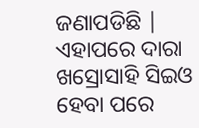ଜଣାପଡିଛି | ଏହାପରେ ଦାରା ଖସ୍ରୋସାହି ସିଇଓ ହେବା ପରେ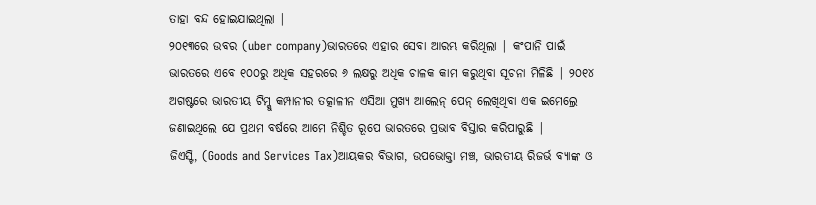ତାହା ବନ୍ଦ ହୋଇଯାଇଥିଲା |
୨୦୧୩ରେ ଉବର (uber company)ଭାରତରେ ଏହାର ସେବା ଆରମ୍ଭ କରିଥିଲା | କଂପାନି ପାଇଁ ଭାରତରେ ଏବେ ୧୦୦ରୁ ଅଧିକ ସହରରେ ୬ ଲକ୍ଷରୁ ଅଧିକ ଚାଳକ କାମ କରୁଥିବା ସୂଚନା ମିଳିଛି | ୨୦୧୪ ଅଗଷ୍ଟରେ ଭାରତୀୟ ଟିମ୍କୁ କମ୍ପାନୀର ତତ୍କାଳୀନ ଏସିଆ ମୁଖ୍ୟ ଆଲେନ୍ ପେନ୍ ଲେଖିଥିବା ଏକ ଇମେଲ୍ରେ ଜଣାଇଥିଲେ ଯେ ପ୍ରଥମ ବର୍ଷରେ ଆମେ ନିଶ୍ଚିତ ରୂପେ ଭାରତରେ ପ୍ରଭାବ ବିସ୍ତାର କରିପାରୁଛି |
ଜିଏସ୍ଟି, (Goods and Services Tax)ଆୟକର ବିଭାଗ, ଉପଭୋକ୍ତା ମଞ୍ଚ, ଭାରତୀୟ ରିଜର୍ଭ ବ୍ୟାଙ୍କ ଓ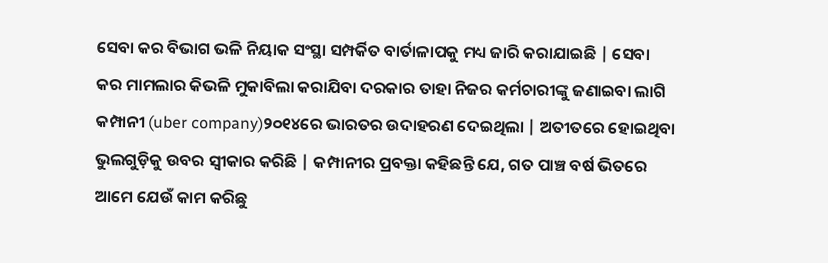ସେବା କର ବିଭାଗ ଭଳି ନିୟାକ ସଂସ୍ଥା ସମ୍ପର୍କିତ ବାର୍ତାଳାପକୁ ମଧ୍ୟ ଜାରି କରାଯାଇଛି | ସେବା କର ମାମଲାର କିଭଳି ମୁକାବିଲା କରାଯିବା ଦରକାର ତାହା ନିଜର କର୍ମଚାରୀଙ୍କୁ ଜଣାଇବା ଲାଗି କମ୍ପାନୀ (uber company)୨୦୧୪ରେ ଭାରତର ଉଦାହରଣ ଦେଇଥିଲା | ଅତୀତରେ ହୋଇଥିବା ଭୁଲଗୁଡ଼ିକୁ ଉବର ସ୍ବୀକାର କରିଛି | କମ୍ପାନୀର ପ୍ରବକ୍ତା କହିଛନ୍ତି ଯେ, ଗତ ପାଞ୍ଚ ବର୍ଷ ଭିତରେ ଆମେ ଯେଉଁ କାମ କରିଛୁ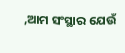,ଆମ ସଂସ୍ଥାର ଯେଉଁ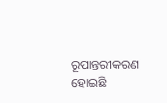ରୂପାନ୍ତରୀକରଣ ହୋଇଛି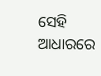ସେହି ଆଧାରରେ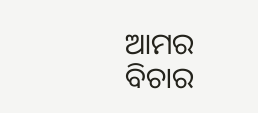ଆମର ବିଚାର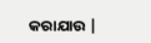କରାଯାଉ |